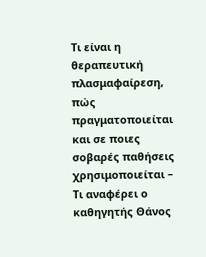Τι είναι η θεραπευτική πλασμαφαίρεση, πώς πραγματοποιείται και σε ποιες σοβαρές παθήσεις χρησιμοποιείται – Τι αναφέρει ο καθηγητής Θάνος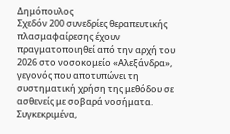Δημόπουλος
Σχεδόν 200 συνεδρίες θεραπευτικής πλασμαφαίρεσης έχουν πραγματοποιηθεί από την αρχή του 2026 στο νοσοκομείο «Αλεξάνδρα», γεγονός που αποτυπώνει τη συστηματική χρήση της μεθόδου σε ασθενείς με σοβαρά νοσήματα.
Συγκεκριμένα,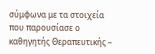σύμφωνα με τα στοιχεία που παρουσίασε ο καθηγητής Θεραπευτικής –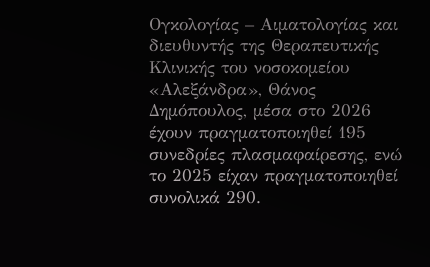Ογκολογίας – Αιματολογίας και διευθυντής της Θεραπευτικής Κλινικής του νοσοκομείου «Αλεξάνδρα», Θάνος Δημόπουλος, μέσα στο 2026 έχουν πραγματοποιηθεί 195 συνεδρίες πλασμαφαίρεσης, ενώ το 2025 είχαν πραγματοποιηθεί συνολικά 290.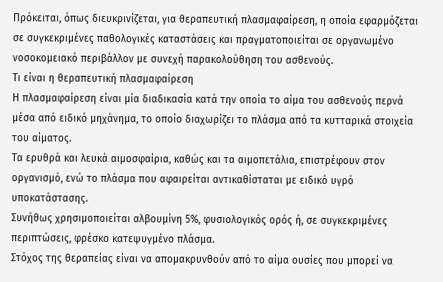Πρόκειται, όπως διευκρινίζεται, για θεραπευτική πλασμαφαίρεση, η οποία εφαρμόζεται σε συγκεκριμένες παθολογικές καταστάσεις και πραγματοποιείται σε οργανωμένο νοσοκομειακό περιβάλλον με συνεχή παρακολούθηση του ασθενούς.
Τι είναι η θεραπευτική πλασμαφαίρεση
Η πλασμαφαίρεση είναι μία διαδικασία κατά την οποία το αίμα του ασθενούς περνά μέσα από ειδικό μηχάνημα, το οποίο διαχωρίζει το πλάσμα από τα κυτταρικά στοιχεία του αίματος.
Τα ερυθρά και λευκά αιμοσφαίρια, καθώς και τα αιμοπετάλια, επιστρέφουν στον οργανισμό, ενώ το πλάσμα που αφαιρείται αντικαθίσταται με ειδικό υγρό υποκατάστασης.
Συνήθως χρησιμοποιείται αλβουμίνη 5%, φυσιολογικός ορός ή, σε συγκεκριμένες περιπτώσεις, φρέσκο κατεψυγμένο πλάσμα.
Στόχος της θεραπείας είναι να απομακρυνθούν από το αίμα ουσίες που μπορεί να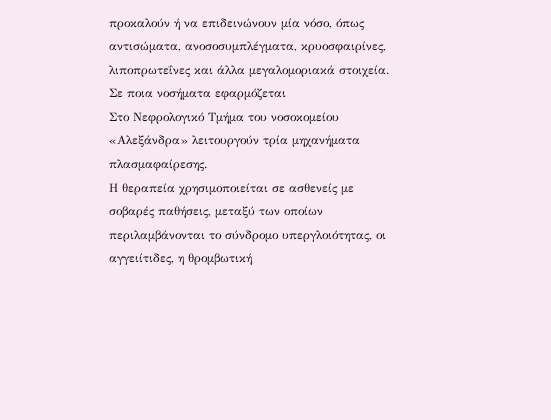προκαλούν ή να επιδεινώνουν μία νόσο, όπως αντισώματα, ανοσοσυμπλέγματα, κρυοσφαιρίνες, λιποπρωτεΐνες και άλλα μεγαλομοριακά στοιχεία.
Σε ποια νοσήματα εφαρμόζεται
Στο Νεφρολογικό Τμήμα του νοσοκομείου «Αλεξάνδρα» λειτουργούν τρία μηχανήματα πλασμαφαίρεσης.
Η θεραπεία χρησιμοποιείται σε ασθενείς με σοβαρές παθήσεις, μεταξύ των οποίων περιλαμβάνονται το σύνδρομο υπεργλοιότητας, οι αγγειίτιδες, η θρομβωτική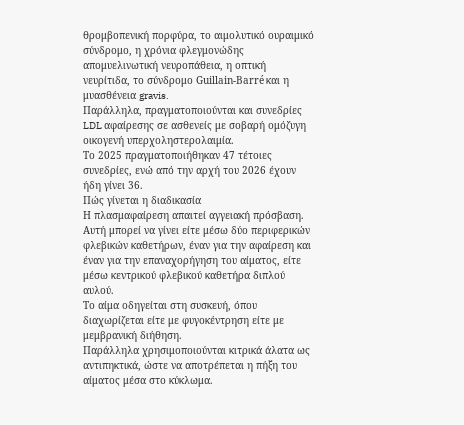θρομβοπενική πορφύρα, το αιμολυτικό ουραιμικό σύνδρομο, η χρόνια φλεγμονώδης απομυελινωτική νευροπάθεια, η οπτική νευρίτιδα, το σύνδρομο Guillain-Barré και η μυασθένεια gravis.
Παράλληλα, πραγματοποιούνται και συνεδρίες LDL αφαίρεσης σε ασθενείς με σοβαρή ομόζυγη οικογενή υπερχοληστερολαιμία.
Το 2025 πραγματοποιήθηκαν 47 τέτοιες συνεδρίες, ενώ από την αρχή του 2026 έχουν ήδη γίνει 36.
Πώς γίνεται η διαδικασία
Η πλασμαφαίρεση απαιτεί αγγειακή πρόσβαση.
Αυτή μπορεί να γίνει είτε μέσω δύο περιφερικών φλεβικών καθετήρων, έναν για την αφαίρεση και έναν για την επαναχορήγηση του αίματος, είτε μέσω κεντρικού φλεβικού καθετήρα διπλού αυλού.
Το αίμα οδηγείται στη συσκευή, όπου διαχωρίζεται είτε με φυγοκέντρηση είτε με μεμβρανική διήθηση.
Παράλληλα χρησιμοποιούνται κιτρικά άλατα ως αντιπηκτικά, ώστε να αποτρέπεται η πήξη του αίματος μέσα στο κύκλωμα.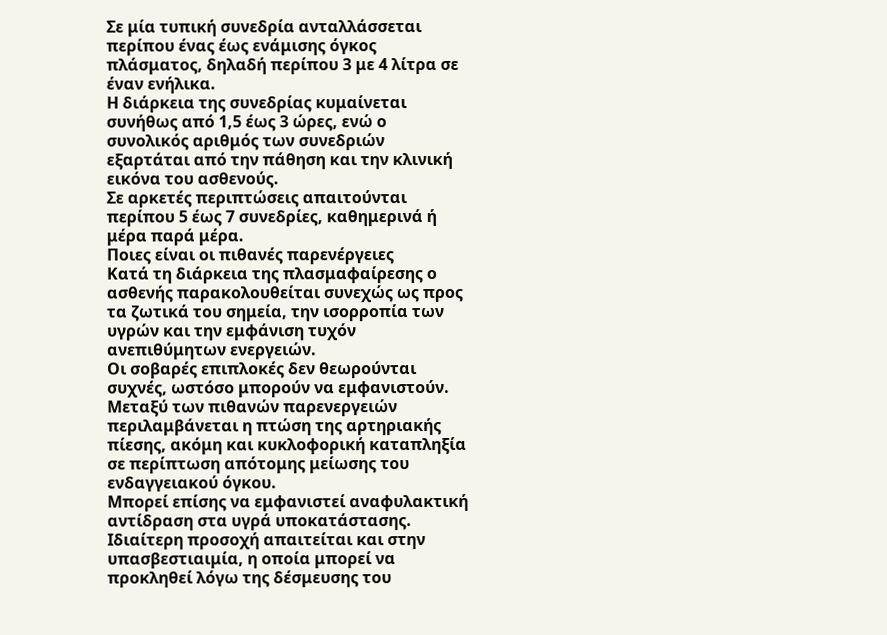Σε μία τυπική συνεδρία ανταλλάσσεται περίπου ένας έως ενάμισης όγκος πλάσματος, δηλαδή περίπου 3 με 4 λίτρα σε έναν ενήλικα.
Η διάρκεια της συνεδρίας κυμαίνεται συνήθως από 1,5 έως 3 ώρες, ενώ ο συνολικός αριθμός των συνεδριών εξαρτάται από την πάθηση και την κλινική εικόνα του ασθενούς.
Σε αρκετές περιπτώσεις απαιτούνται περίπου 5 έως 7 συνεδρίες, καθημερινά ή μέρα παρά μέρα.
Ποιες είναι οι πιθανές παρενέργειες
Κατά τη διάρκεια της πλασμαφαίρεσης ο ασθενής παρακολουθείται συνεχώς ως προς τα ζωτικά του σημεία, την ισορροπία των υγρών και την εμφάνιση τυχόν ανεπιθύμητων ενεργειών.
Οι σοβαρές επιπλοκές δεν θεωρούνται συχνές, ωστόσο μπορούν να εμφανιστούν.
Μεταξύ των πιθανών παρενεργειών περιλαμβάνεται η πτώση της αρτηριακής πίεσης, ακόμη και κυκλοφορική καταπληξία σε περίπτωση απότομης μείωσης του ενδαγγειακού όγκου.
Μπορεί επίσης να εμφανιστεί αναφυλακτική αντίδραση στα υγρά υποκατάστασης.
Ιδιαίτερη προσοχή απαιτείται και στην υπασβεστιαιμία, η οποία μπορεί να προκληθεί λόγω της δέσμευσης του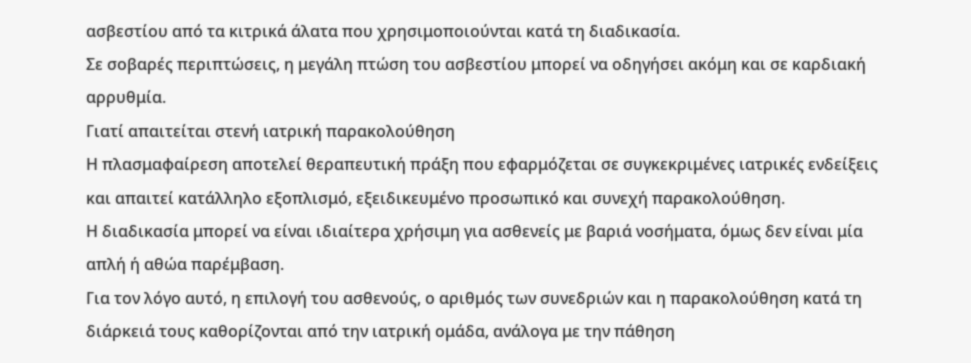ασβεστίου από τα κιτρικά άλατα που χρησιμοποιούνται κατά τη διαδικασία.
Σε σοβαρές περιπτώσεις, η μεγάλη πτώση του ασβεστίου μπορεί να οδηγήσει ακόμη και σε καρδιακή αρρυθμία.
Γιατί απαιτείται στενή ιατρική παρακολούθηση
Η πλασμαφαίρεση αποτελεί θεραπευτική πράξη που εφαρμόζεται σε συγκεκριμένες ιατρικές ενδείξεις και απαιτεί κατάλληλο εξοπλισμό, εξειδικευμένο προσωπικό και συνεχή παρακολούθηση.
Η διαδικασία μπορεί να είναι ιδιαίτερα χρήσιμη για ασθενείς με βαριά νοσήματα, όμως δεν είναι μία απλή ή αθώα παρέμβαση.
Για τον λόγο αυτό, η επιλογή του ασθενούς, ο αριθμός των συνεδριών και η παρακολούθηση κατά τη διάρκειά τους καθορίζονται από την ιατρική ομάδα, ανάλογα με την πάθηση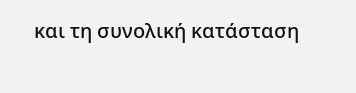και τη συνολική κατάσταση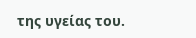της υγείας του.